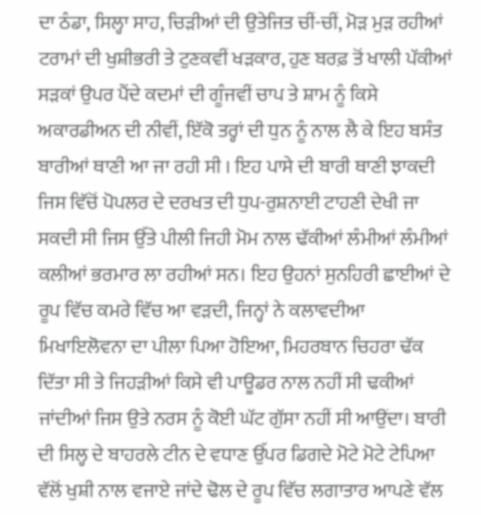ਦਾ ਠੰਡਾ, ਸਿਲ੍ਹਾ ਸਾਹ, ਚਿੜੀਆਂ ਦੀ ਉਤੇਜਿਤ ਚੀਂ-ਚੀਂ, ਮੋੜ ਮੁੜ ਰਹੀਆਂ ਟਰਾਮਾਂ ਦੀ ਖੁਸ਼ੀਭਰੀ ਤੇ ਟੁਣਕਵੀਂ ਖੜਕਾਰ, ਹੁਣ ਬਰਫ਼ ਤੋਂ ਖਾਲੀ ਪੱਕੀਆਂ ਸੜਕਾਂ ਉਪਰ ਪੈਂਦੇ ਕਦਮਾਂ ਦੀ ਗੂੰਜਵੀਂ ਚਾਪ ਤੇ ਸ਼ਾਮ ਨੂੰ ਕਿਸੇ ਅਕਾਰਡੀਅਨ ਦੀ ਨੀਵੀਂ, ਇੱਕੋ ਤਰ੍ਹਾਂ ਦੀ ਧੁਨ ਨੂੰ ਨਾਲ ਲੈ ਕੇ ਇਹ ਬਸੰਤ ਬਾਰੀਆਂ ਥਾਣੀ ਆ ਜਾ ਰਹੀ ਸੀ । ਇਹ ਪਾਸੇ ਦੀ ਬਾਰੀ ਥਾਣੀ ਝਾਕਦੀ ਜਿਸ ਵਿੱਚੋਂ ਪੋਪਲਰ ਦੇ ਦਰਖਤ ਦੀ ਧੁਪ-ਰੁਸ਼ਨਾਈ ਟਾਹਣੀ ਦੇਖੀ ਜਾ ਸਕਦੀ ਸੀ ਜਿਸ ਉੱਤੇ ਪੀਲੀ ਜਿਹੀ ਮੋਮ ਨਾਲ ਢੱਕੀਆਂ ਲੰਮੀਆਂ ਲੰਮੀਆਂ ਕਲੀਆਂ ਭਰਮਾਰ ਲਾ ਰਹੀਆਂ ਸਨ। ਇਹ ਉਹਨਾਂ ਸੁਨਹਿਰੀ ਛਾਈਆਂ ਦੇ ਰੂਪ ਵਿੱਚ ਕਮਰੇ ਵਿੱਚ ਆ ਵੜਦੀ, ਜਿਨ੍ਹਾਂ ਨੇ ਕਲਾਵਦੀਆ ਮਿਖਾਇਲੋਵਨਾ ਦਾ ਪੀਲਾ ਪਿਆ ਹੋਇਆ, ਮਿਹਰਬਾਨ ਚਿਹਰਾ ਢੱਕ ਦਿੱਤਾ ਸੀ ਤੇ ਜਿਹੜੀਆਂ ਕਿਸੇ ਵੀ ਪਾਊਡਰ ਨਾਲ ਨਹੀਂ ਸੀ ਢਕੀਆਂ ਜਾਂਦੀਆਂ ਜਿਸ ਉਤੇ ਨਰਸ ਨੂੰ ਕੋਈ ਘੱਟ ਗੁੱਸਾ ਨਹੀਂ ਸੀ ਆਉਂਦਾ। ਬਾਰੀ ਦੀ ਸਿਲ੍ਹ ਦੇ ਬਾਹਰਲੇ ਟੀਨ ਦੇ ਵਧਾਣ ਉੱਪਰ ਡਿਗਦੇ ਮੋਟੇ ਮੋਟੇ ਟੇਪਿਆ ਵੱਲੋਂ ਖੁਸ਼ੀ ਨਾਲ ਵਜਾਏ ਜਾਂਦੇ ਢੋਲ ਦੇ ਰੂਪ ਵਿੱਚ ਲਗਾਤਾਰ ਆਪਣੇ ਵੱਲ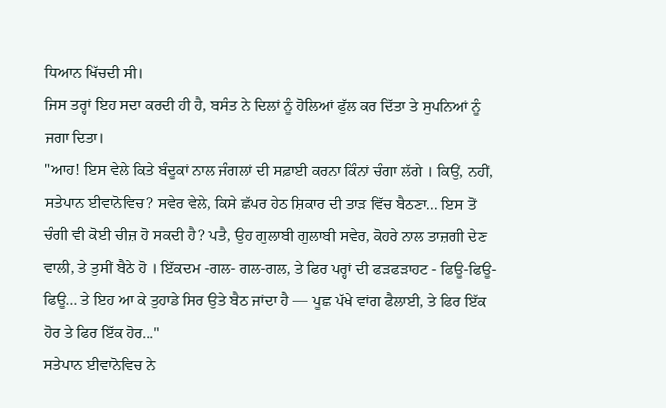ਧਿਆਨ ਖਿੱਚਦੀ ਸੀ।
ਜਿਸ ਤਰ੍ਹਾਂ ਇਹ ਸਦਾ ਕਰਦੀ ਹੀ ਹੈ, ਬਸੰਤ ਨੇ ਦਿਲਾਂ ਨੂੰ ਹੋਲਿਆਂ ਫੁੱਲ ਕਰ ਦਿੱਤਾ ਤੇ ਸੁਪਨਿਆਂ ਨੂੰ ਜਗਾ ਦਿਤਾ।
"ਆਹ! ਇਸ ਵੇਲੇ ਕਿਤੇ ਬੰਦੂਕਾਂ ਨਾਲ ਜੰਗਲਾਂ ਦੀ ਸਫ਼ਾਈ ਕਰਨਾ ਕਿੰਨਾਂ ਚੰਗਾ ਲੱਗੇ । ਕਿਉਂ, ਨਹੀਂ, ਸਤੇਪਾਨ ਈਵਾਨੋਵਿਚ? ਸਵੇਰ ਵੇਲੇ, ਕਿਸੇ ਛੱਪਰ ਹੇਠ ਸ਼ਿਕਾਰ ਦੀ ਤਾੜ ਵਿੱਚ ਬੈਠਣਾ... ਇਸ ਤੋਂ ਚੰਗੀ ਵੀ ਕੋਈ ਚੀਜ਼ ਹੋ ਸਕਦੀ ਹੈ? ਪਤੈ, ਉਹ ਗੁਲਾਬੀ ਗੁਲਾਬੀ ਸਵੇਰ, ਕੋਹਰੇ ਨਾਲ ਤਾਜ਼ਗੀ ਦੇਣ ਵਾਲੀ, ਤੇ ਤੁਸੀਂ ਬੈਠੇ ਹੋ । ਇੱਕਦਮ -ਗਲ- ਗਲ-ਗਲ, ਤੇ ਫਿਰ ਪਰ੍ਹਾਂ ਦੀ ਫੜਫੜਾਹਟ - ਫਿਊ-ਫਿਊ-ਫਿਊ... ਤੇ ਇਹ ਆ ਕੇ ਤੁਹਾਡੇ ਸਿਰ ਉਤੇ ਬੈਠ ਜਾਂਦਾ ਹੈ — ਪੂਛ ਪੱਖੇ ਵਾਂਗ ਫੈਲਾਈ, ਤੇ ਫਿਰ ਇੱਕ ਹੋਰ ਤੇ ਫਿਰ ਇੱਕ ਹੋਰ..."
ਸਤੇਪਾਨ ਈਵਾਨੋਵਿਚ ਨੇ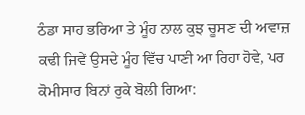ਠੰਡਾ ਸਾਹ ਭਰਿਆ ਤੇ ਮੂੰਹ ਨਾਲ ਕੁਝ ਚੂਸਣ ਦੀ ਅਵਾਜ਼ ਕਢੀ ਜਿਵੇਂ ਉਸਦੇ ਮੂੰਹ ਵਿੱਚ ਪਾਣੀ ਆ ਰਿਹਾ ਹੋਵੇ, ਪਰ ਕੋਮੀਸਾਰ ਬਿਨਾਂ ਰੁਕੇ ਬੋਲੀ ਗਿਆ: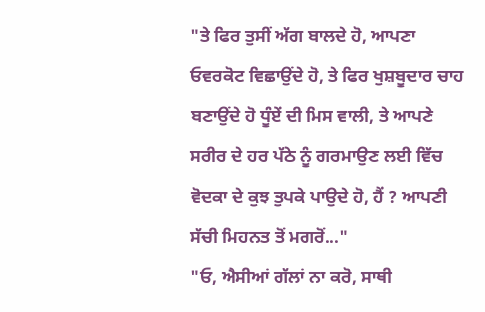"ਤੇ ਫਿਰ ਤੁਸੀਂ ਅੱਗ ਬਾਲਦੇ ਹੋ, ਆਪਣਾ ਓਵਰਕੋਟ ਵਿਛਾਉਂਦੇ ਹੋ, ਤੇ ਫਿਰ ਖੁਸ਼ਬੂਦਾਰ ਚਾਹ ਬਣਾਉਂਦੇ ਹੋ ਧੂੰਏਂ ਦੀ ਮਿਸ ਵਾਲੀ, ਤੇ ਆਪਣੇ ਸਰੀਰ ਦੇ ਹਰ ਪੱਠੇ ਨੂੰ ਗਰਮਾਉਣ ਲਈ ਵਿੱਚ ਵੋਦਕਾ ਦੇ ਕੁਝ ਤੁਪਕੇ ਪਾਉਦੇ ਹੋ, ਹੈਂ ? ਆਪਣੀ ਸੱਚੀ ਮਿਹਨਤ ਤੋਂ ਮਗਰੋਂ..."
"ਓ, ਐਸੀਆਂ ਗੱਲਾਂ ਨਾ ਕਰੋ, ਸਾਥੀ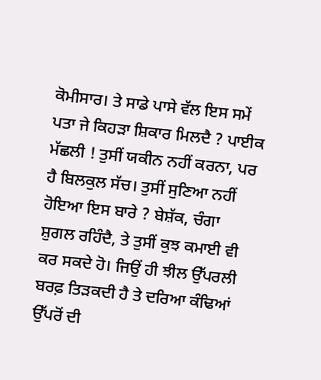ਕੋਮੀਸਾਰ। ਤੇ ਸਾਡੇ ਪਾਸੇ ਵੱਲ ਇਸ ਸਮੇਂ ਪਤਾ ਜੇ ਕਿਹੜਾ ਸ਼ਿਕਾਰ ਮਿਲਦੈ ? ਪਾਈਕ ਮੱਛਲੀ ! ਤੁਸੀਂ ਯਕੀਨ ਨਹੀਂ ਕਰਨਾ, ਪਰ ਹੈ ਬਿਲਕੁਲ ਸੱਚ। ਤੁਸੀਂ ਸੁਣਿਆ ਨਹੀਂ ਹੋਇਆ ਇਸ ਬਾਰੇ ? ਬੇਸ਼ੱਕ, ਚੰਗਾ ਸ਼ੁਗਲ ਰਹਿੰਦੈ, ਤੇ ਤੁਸੀਂ ਕੁਝ ਕਮਾਈ ਵੀ ਕਰ ਸਕਦੇ ਹੋ। ਜਿਉਂ ਹੀ ਝੀਲ ਉੱਪਰਲੀ ਬਰਫ਼ ਤਿੜਕਦੀ ਹੈ ਤੇ ਦਰਿਆ ਕੰਢਿਆਂ ਉੱਪਰੋਂ ਦੀ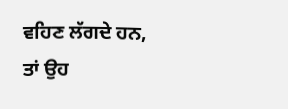ਵਹਿਣ ਲੱਗਦੇ ਹਨ, ਤਾਂ ਉਹ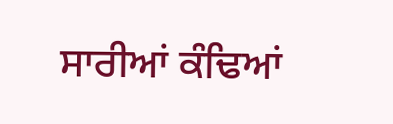ਸਾਰੀਆਂ ਕੰਢਿਆਂ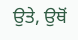ਉਤੇ, ਉਥੋਂ